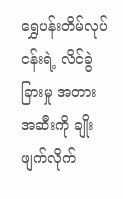ရွှေပန်းတိမ်လုပ်ငန်းရဲ့ လိင်ခွဲခြားမှု အတားအဆီးကို ချိုးဖျက်လိုက်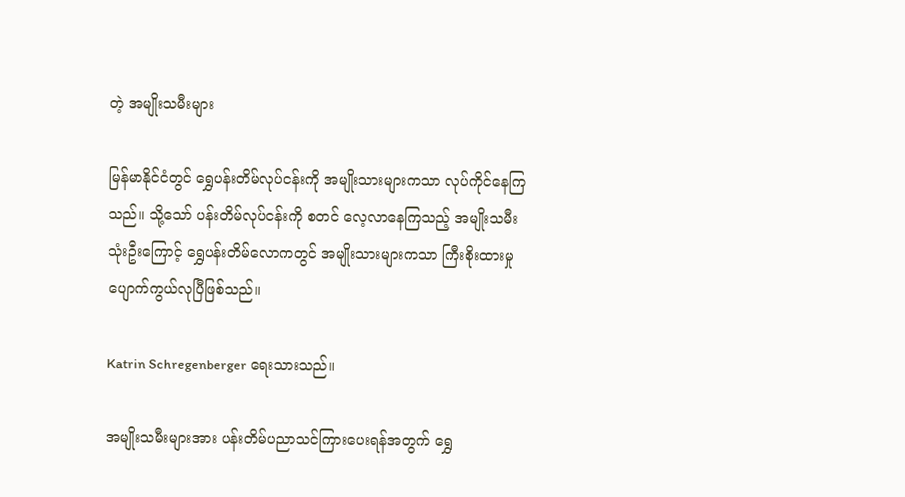တဲ့ အမျိုးသမီးများ

မြန်မာနိုင်ငံတွင် ရွှေပန်းတိမ်လုပ်ငန်းကို အမျိုးသားများကသာ လုပ်ကိုင်နေကြသည်။ သို့သော် ပန်းတိမ်လုပ်ငန်းကို စတင် လေ့လာနေကြသည့် အမျိုးသမီး သုံးဦးကြောင့် ရွှေပန်းတိမ်လောကတွင် အမျိုးသားများကသာ ကြီးစိုးထားမှု ပျောက်ကွယ်လုပြီဖြစ်သည်။

Katrin Schregenberger ရေးသားသည်။

အမျိုးသမီးများအား ပန်းတိမ်ပညာသင်ကြားပေးရန်အတွက် ရွှေ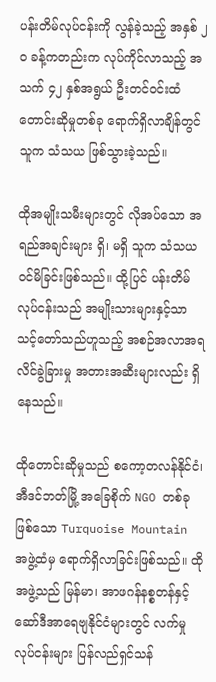ပန်းတိမ်လုပ်ငန်းကို လွန်ခဲ့သည့် အနှစ် ၂ဝ ခန့်ကတည်းက လုပ်ကိုင်လာသည့် အသက် ၄၂ နှစ်အရွယ် ဦးတင်ဝင်းထံ တောင်းဆိုမှုတစ်ခု ရောက်ရှိလာချိန်တွင် သူက သံသယ ဖြစ်သွားခဲ့သည်။

ထိုအမျိုးသမီးများတွင် လိုအပ်သော အရည်အချင်းများ ရှိ၊ မရှိ သူက သံသယ ဝင်မိခြင်းဖြစ်သည်။ ထို့ပြင် ပန်းတိမ် လုပ်ငန်းသည် အမျိုးသားများနှင့်သာ သင့်တော်သည်ဟူသည့် အစဉ်အလာအရ လိင်ခွဲခြားမှု အတားအဆီးများလည်း ရှိနေသည်။

ထိုတောင်းဆိုမှုသည် စကော့တလန်နိုင်ငံ၊ အီဒင်ဘတ်မြို့ အခြေစိုက် NGO တစ်ခုဖြစ်သော Turquoise Mountain အဖွဲ့ထံမှ ရောက်ရှိလာခြင်းဖြစ်သည်။ ထိုအဖွဲ့သည် မြန်မာ၊ အာဖဂန်နစ္စတန်နှင့် ဆော်ဒီအာရေဗျနိုင်ငံများတွင် လက်မှုလုပ်ငန်းများ ပြန်လည်ရှင်သန်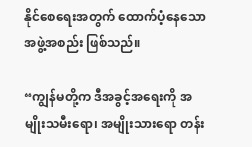နိုင်စေရေးအတွက် ထောက်ပံ့နေသော အဖွဲ့အစည်း ဖြစ်သည်။

“ကျွန်မတို့က ဒီအခွင့်အရေးကို အမျိုးသမီးရော၊ အမျိုးသားရော တန်း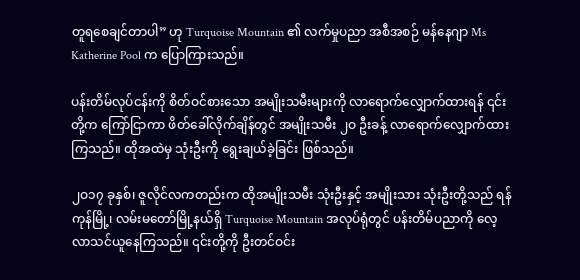တူရစေချင်တာပါ” ဟု Turquoise Mountain ၏ လက်မှုပညာ အစီအစဉ် မန်နေဂျာ Ms Katherine Pool က ပြောကြားသည်။

ပန်းတိမ်လုပ်ငန်းကို စိတ်ဝင်စားသော အမျိုးသမီးများကို လာရောက်လျှောက်ထားရန် ၎င်းတို့က ကြော်ငြာကာ ဖိတ်ခေါ်လိုက်ချိန်တွင် အမျိုးသမီး ၂ဝ ဦးခန့် လာရောက်လျှောက်ထားကြသည်။ ထိုအထဲမှ သုံးဦးကို ရွေးချယ်ခဲ့ခြင်း ဖြစ်သည်။

၂ဝ၁၇ ခုနှစ်၊ ဇူလိုင်လကတည်းက ထိုအမျိုးသမီး သုံးဦးနှင့် အမျိုးသား သုံးဦးတို့သည် ရန်ကုန်မြို့၊ လမ်းမတော်မြို့နယ်ရှိ Turquoise Mountain အလုပ်ရုံတွင် ပန်းတိမ်ပညာကို လေ့လာသင်ယူနေကြသည်။ ၎င်းတို့ကို ဦးတင်ဝင်း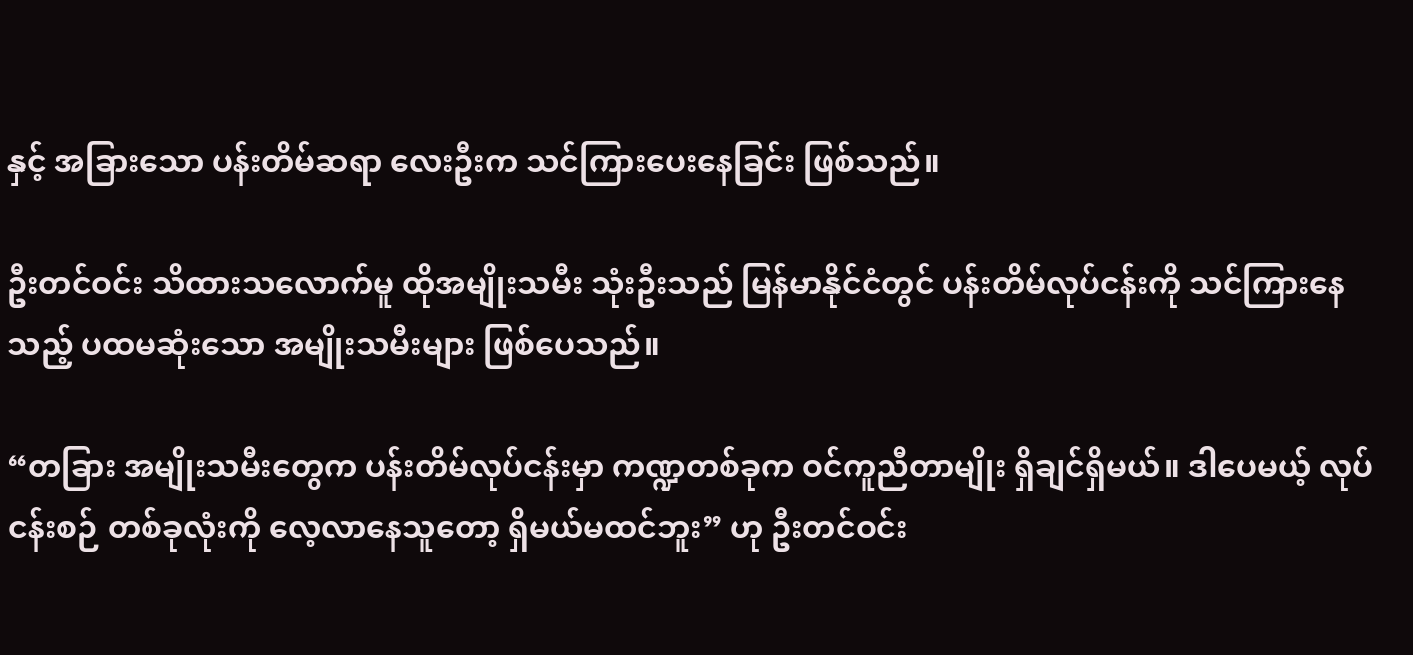နှင့် အခြားသော ပန်းတိမ်ဆရာ လေးဦးက သင်ကြားပေးနေခြင်း ဖြစ်သည်။

ဦးတင်ဝင်း သိထားသလောက်မူ ထိုအမျိုးသမီး သုံးဦးသည် မြန်မာနိုင်ငံတွင် ပန်းတိမ်လုပ်ငန်းကို သင်ကြားနေသည့် ပထမဆုံးသော အမျိုးသမီးများ ဖြစ်ပေသည်။

“တခြား အမျိုးသမီးတွေက ပန်းတိမ်လုပ်ငန်းမှာ ကဏ္ဍတစ်ခုက ဝင်ကူညီတာမျိုး ရှိချင်ရှိမယ်။ ဒါပေမယ့် လုပ်ငန်းစဉ် တစ်ခုလုံးကို လေ့လာနေသူတော့ ရှိမယ်မထင်ဘူး” ဟု ဦးတင်ဝင်း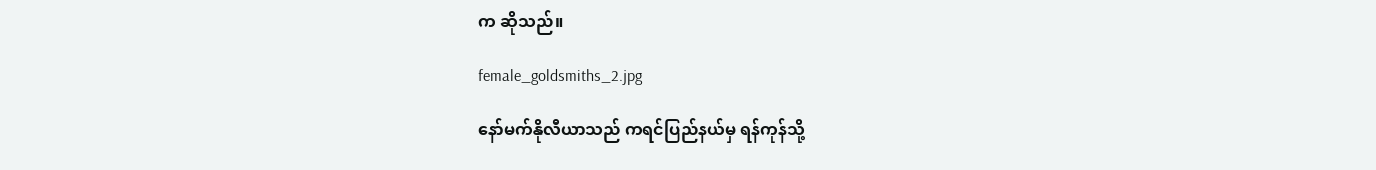က ဆိုသည်။

female_goldsmiths_2.jpg

နော်မက်နိုလီယာသည် ကရင်ပြည်နယ်မှ ရန်ကုန်သို့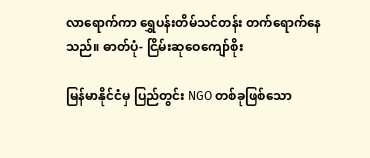လာရောက်ကာ ရွှေပန်းတိမ်သင်တန်း တက်ရောက်နေသည်။ ဓာတ်ပုံ- ငြိမ်းဆုဝေကျော်စိုး

မြန်မာနိုင်ငံမှ ပြည်တွင်း NGO တစ်ခုဖြစ်သော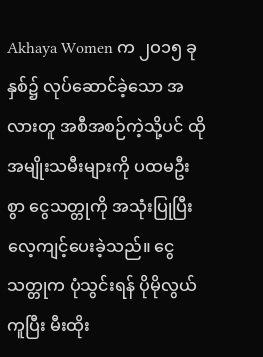Akhaya Women က ၂ဝ၁၅ ခုနှစ်၌ လုပ်ဆောင်ခဲ့သော အလားတူ အစီအစဉ်ကဲ့သို့ပင် ထိုအမျိုးသမီးများကို ပထမဦးစွာ ငွေသတ္တုကို အသုံးပြုပြီး လေ့ကျင့်ပေးခဲ့သည်။ ငွေသတ္တုက ပုံသွင်းရန် ပိုမိုလွယ်ကူပြီး မီးထိုး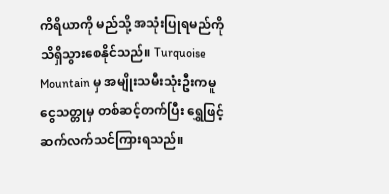ကိရိယာကို မည်သို့ အသုံးပြုရမည်ကို သိရှိသွားစေနိုင်သည်။ Turquoise Mountain မှ အမျိုးသမီးသုံးဦးကမူ ငွေသတ္တုမှ တစ်ဆင့်တက်ပြီး ရွှေဖြင့် ဆက်လက်သင်ကြားရသည်။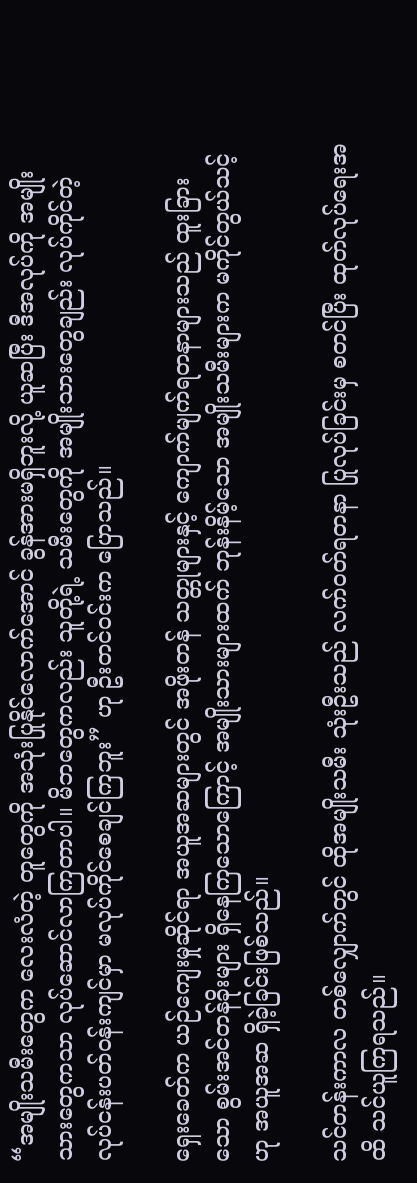“အမျိုးသမီးတွေက လေးလံတဲ့ တူတွေကို အသုံးပြုနိုင်လောက်အောင် ခွန်အားမရှိဘူးလို့ ယူဆပြီး ဒီအလုပ်ကို အမျိုးသားတွေကသာ လုပ်ဆောင်လာကြတာပါ။ မိဘတွေကလည်း သူတို့ရဲ့ သမီးတွေကို အမျိုးသားတွေချည်း လုပ်ကိုင်တဲ့ လုပ်ငန်းပတ်ဝန်းကျင်မှာ မလုပ်ကိုင်စေချင်ကြဘူး” ဟု ဦးတင်ဝင်းက ပြောသည်။

ရှေးခေတ်က ယဉ်ကျေးမှုဆိုင်ရာ အယူအဆများတွင် အဖိုးတန် သတ္တုများနှင့် ကျောက်မျက်ရတနာများသည် ထူးခြားသော စွမ်းအင်တန်ခိုးများ ရှိနေကြသောကြောင့် အမျိုးသားများထက် ဘုန်းနိမ့်သော အမျိုးသမီးများက မကိုင်တွယ်သင့်ဟု အယူအဆ ရှိခဲ့ခြင်းဖြစ်သည်။

သင်တန်းကာလ တစ်လျှောက်တွင် ထိုအမျိုးသမီး သုံးဦးသည် လက်ဝတ်ရတနာ ပြုလုပ်ခြင်းမှ စတင်ပြီး ထုတ်လုပ်ရေးအထိ သင်ယူကြရသည်။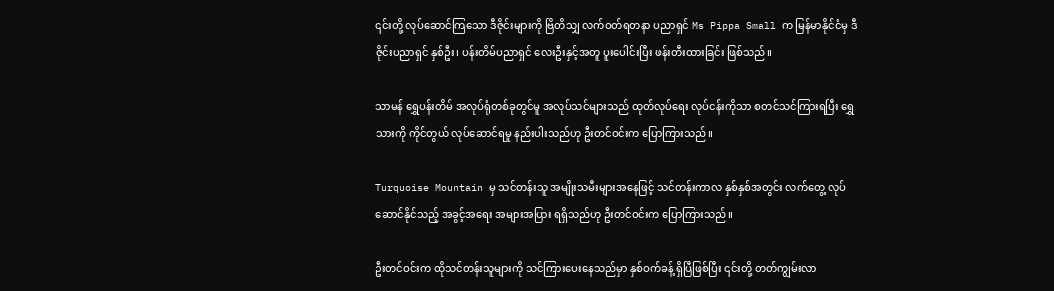၎င်းတို့ လုပ်ဆောင်ကြသော ဒီဇိုင်းများကို ဗြိတိသျှ လက်ဝတ်ရတနာ ပညာရှင် Ms Pippa Small က မြန်မာနိုင်ငံမှ ဒီဇိုင်းပညာရှင် နှစ်ဦး၊ ပန်းတိမ်ပညာရှင် လေးဦးနှင့်အတူ ပူးပေါင်းပြီး ဖန်းတီးထားခြင်း ဖြစ်သည်။

သာမန် ရွှေပန်းတိမ် အလုပ်ရုံတစ်ခုတွင်မူ အလုပ်သင်များသည် ထုတ်လုပ်ရေး လုပ်ငန်းကိုသာ စတင်သင်ကြားရပြီး ရွှေသားကို ကိုင်တွယ် လုပ်ဆောင်ရမှု နည်းပါးသည်ဟု ဦးတင်ဝင်းက ပြောကြားသည်။

Turquoise Mountain မှ သင်တန်းသူ အမျိုးသမီးများအနေဖြင့် သင်တန်းကာလ နှစ်နှစ်အတွင်း လက်တွေ့ လုပ်ဆောင်နိုင်သည့် အခွင့်အရေး အများအပြား ရရှိသည်ဟု ဦးတင်ဝင်းက ပြောကြားသည်။

ဦးတင်ဝင်းက ထိုသင်တန်းသူများကို သင်ကြားပေးနေသည်မှာ နှစ်ဝက်ခန့် ရှိပြီဖြစ်ပြီး ၎င်းတို့ တတ်ကျွမ်းလာ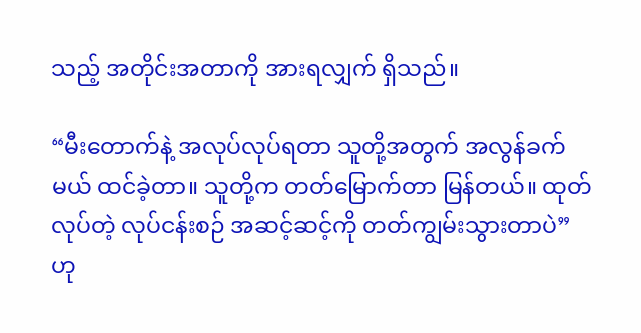သည့် အတိုင်းအတာကို အားရလျှက် ရှိသည်။

“မီးတောက်နဲ့ အလုပ်လုပ်ရတာ သူတို့အတွက် အလွန်ခက်မယ် ထင်ခဲ့တာ။ သူတို့က တတ်မြောက်တာ မြန်တယ်။ ထုတ်လုပ်တဲ့ လုပ်ငန်းစဉ် အဆင့်ဆင့်ကို တတ်ကျွမ်းသွားတာပဲ” ဟု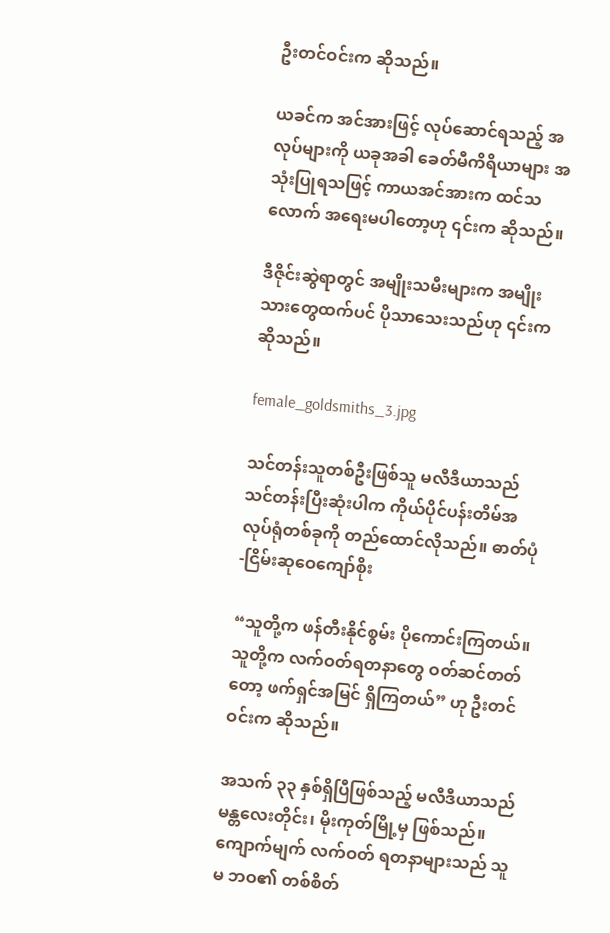ဦးတင်ဝင်းက ဆိုသည်။

ယခင်က အင်အားဖြင့် လုပ်ဆောင်ရသည့် အလုပ်များကို ယခုအခါ ခေတ်မီကိရိယာများ အသုံးပြုရသဖြင့် ကာယအင်အားက ထင်သလောက် အရေးမပါတော့ဟု ၎င်းက ဆိုသည်။

ဒီဇိုင်းဆွဲရာတွင် အမျိုးသမီးများက အမျိုးသားတွေထက်ပင် ပိုသာသေးသည်ဟု ၎င်းက ဆိုသည်။

female_goldsmiths_3.jpg

သင်တန်းသူတစ်ဦးဖြစ်သူ မလီဒီယာသည် သင်တန်းပြီးဆုံးပါက ကိုယ်ပိုင်ပန်းတိမ်အလုပ်ရုံတစ်ခုကို တည်ထောင်လိုသည်။ ဓာတ်ပုံ-ငြိမ်းဆုဝေကျော်စိုး

“သူတို့က ဖန်တီးနိုင်စွမ်း ပိုကောင်းကြတယ်။ သူတို့က လက်ဝတ်ရတနာတွေ ဝတ်ဆင်တတ်တော့ ဖက်ရှင်အမြင် ရှိကြတယ်” ဟု ဦးတင်ဝင်းက ဆိုသည်။

အသက် ၃၃ နှစ်ရှိပြီဖြစ်သည့် မလီဒီယာသည် မန္တလေးတိုင်း၊ မိုးကုတ်မြို့မှ ဖြစ်သည်။ ကျောက်မျက် လက်ဝတ် ရတနာများသည် သူမ ဘဝ၏ တစ်စိတ်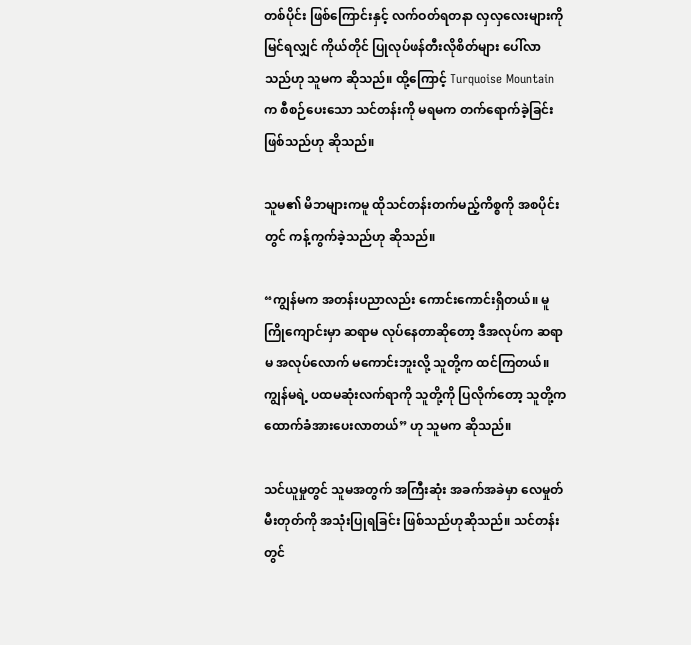တစ်ပိုင်း ဖြစ်ကြောင်းနှင့် လက်ဝတ်ရတနာ လှလှလေးများကို မြင်ရလျှင် ကိုယ်တိုင် ပြုလုပ်ဖန်တီးလိုစိတ်များ ပေါ်လာသည်ဟု သူမက ဆိုသည်။ ထို့ကြောင့် Turquoise Mountain က စီစဉ်ပေးသော သင်တန်းကို မရမက တက်ရောက်ခဲ့ခြင်း ဖြစ်သည်ဟု ဆိုသည်။

သူမ၏ မိဘများကမူ ထိုသင်တန်းတက်မည့်ကိစ္စကို အစပိုင်းတွင် ကန့်ကွက်ခဲ့သည်ဟု ဆိုသည်။

“ကျွန်မက အတန်းပညာလည်း ကောင်းကောင်းရှိတယ်။ မူကြိုကျောင်းမှာ ဆရာမ လုပ်နေတာဆိုတော့ ဒီအလုပ်က ဆရာမ အလုပ်လောက် မကောင်းဘူးလို့ သူတို့က ထင်ကြတယ်။ ကျွန်မရဲ့ ပထမဆုံးလက်ရာကို သူတို့ကို ပြလိုက်တော့ သူတို့က ထောက်ခံအားပေးလာတယ်” ဟု သူမက ဆိုသည်။

သင်ယူမှုတွင် သူမအတွက် အကြီးဆုံး အခက်အခဲမှာ လေမှုတ်မီးတုတ်ကို အသုံးပြုရခြင်း ဖြစ်သည်ဟုဆိုသည်။ သင်တန်းတွင်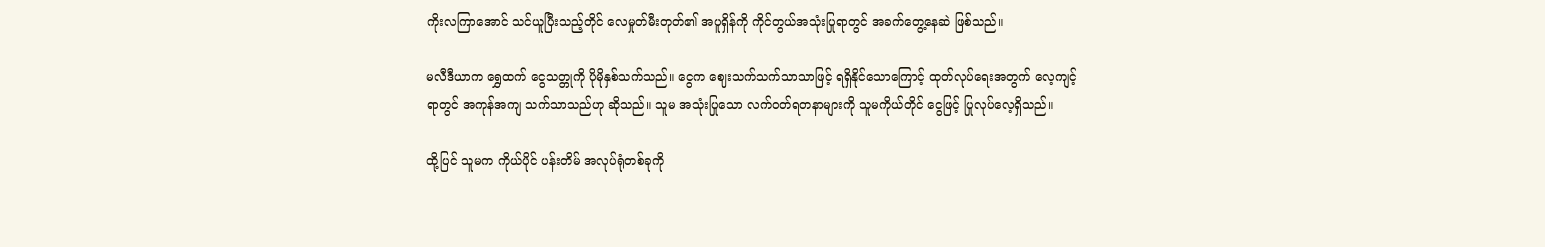ကိုးလကြာအောင် သင်ယူပြီးသည့်တိုင် လေမှုတ်မီးတုတ်၏ အပူရှိန်ကို ကိုင်တွယ်အသုံးပြုရာတွင် အခက်တွေ့နေဆဲ ဖြစ်သည်။

မလီဒီယာက ရွှေထက် ငွေသတ္တုကို ပိုမိုနှစ်သက်သည်။ ငွေက ဈေးသက်သက်သာသာဖြင့် ရရှိနိုင်သောကြောင့် ထုတ်လုပ်ရေးအတွက် လေ့ကျင့်ရာတွင် အကုန်အကျ သက်သာသည်ဟု ဆိုသည်။ သူမ အသုံးပြုသော လက်ဝတ်ရတနာများကို သူမကိုယ်တိုင် ငွေဖြင့် ပြုလုပ်လေ့ရှိသည်။

ထို့ပြင် သူမက ကိုယ်ပိုင် ပန်းတိမ် အလုပ်ရုံတစ်ခုကို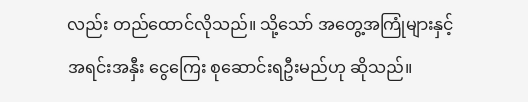လည်း တည်ထောင်လိုသည်။ သို့သော် အတွေ့အကြုံများနှင့် အရင်းအနှီး ငွေကြေး စုဆောင်းရဦးမည်ဟု ဆိုသည်။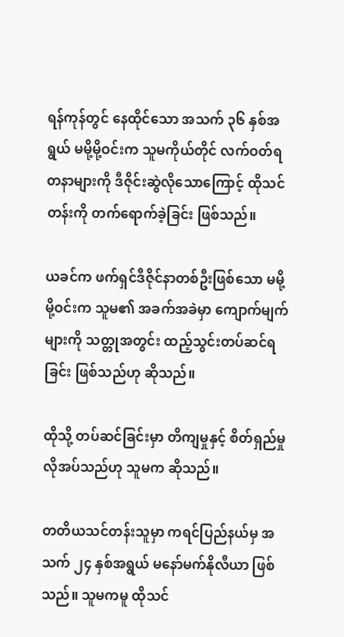ရန်ကုန်တွင် နေထိုင်သော အသက် ၃၆ နှစ်အရွယ် မမို့မို့ဝင်းက သူမကိုယ်တိုင် လက်ဝတ်ရတနာများကို ဒီဇိုင်းဆွဲလိုသောကြောင့် ထိုသင်တန်းကို တက်ရောက်ခဲ့ခြင်း ဖြစ်သည်။

ယခင်က ဖက်ရှင်ဒီဇိုင်နာတစ်ဦးဖြစ်သော မမို့မို့ဝင်းက သူမ၏ အခက်အခဲမှာ ကျောက်မျက်များကို သတ္တုအတွင်း ထည့်သွင်းတပ်ဆင်ရခြင်း ဖြစ်သည်ဟု ဆိုသည်။

ထိုသို့ တပ်ဆင်ခြင်းမှာ တိကျမှုနှင့် စိတ်ရှည်မှု လိုအပ်သည်ဟု သူမက ဆိုသည်။

တတိယသင်တန်းသူမှာ ကရင်ပြည်နယ်မှ အသက် ၂၄ နှစ်အရွယ် မနော်မက်နိုလီယာ ဖြစ်သည်။ သူမကမူ ထိုသင်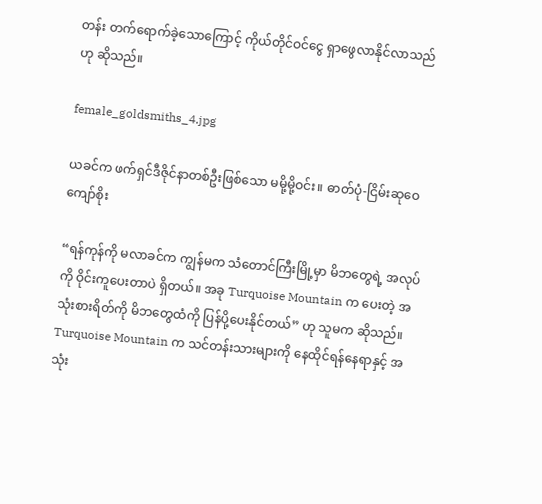တန်း တက်ရောက်ခဲ့သောကြောင့် ကိုယ်တိုင်ဝင်ငွေ ရှာဖွေလာနိုင်လာသည်ဟု ဆိုသည်။

female_goldsmiths_4.jpg

ယခင်က ဖက်ရှင်ဒီဇိုင်နာတစ်ဦးဖြစ်သော မမို့မို့ဝင်း။ ဓာတ်ပုံ-ငြိမ်းဆုဝေကျော်စိုး

“ရန်ကုန်ကို မလာခင်က ကျွန်မက သံတောင်ကြီးမြို့မှာ မိဘတွေရဲ့ အလုပ်ကို ဝိုင်းကူပေးတာပဲ ရှိတယ်။ အခု Turquoise Mountain က ပေးတဲ့ အသုံးစားရိတ်ကို မိဘတွေထံကို ပြန်ပို့ပေးနိုင်တယ်” ဟု သူမက ဆိုသည်။ Turquoise Mountain က သင်တန်းသားများကို နေထိုင်ရန်နေရာနှင့် အသုံး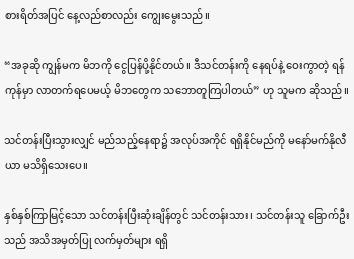စားရိတ်အပြင် နေ့လည်စာလည်း ကျွေးမွေးသည်။

“အခုဆို ကျွန်မက မိဘကို ငွေပြန်ပို့နိုင်တယ်။ ဒီသင်တန်းကို နေရပ်နဲ့ ဝေးကွာတဲ့ ရန်ကုန်မှာ လာတက်ရပေမယ့် မိဘတွေက သဘောတူကြပါတယ်” ဟု သူမက ဆိုသည်။

သင်တန်းပြီးသွားလျှင် မည်သည့်နေရာ၌ အလုပ်အကိုင် ရရှိနိုင်မည်ကို မနော်မက်နိုလီယာ မသိရှိသေးပေ။

နှစ်နှစ်ကြာမြင့်သော သင်တန်းပြီးဆုံးချိန်တွင် သင်တန်းသား၊ သင်တန်းသူ ခြောက်ဦးသည် အသိအမှတ်ပြု လက်မှတ်များ ရရှိ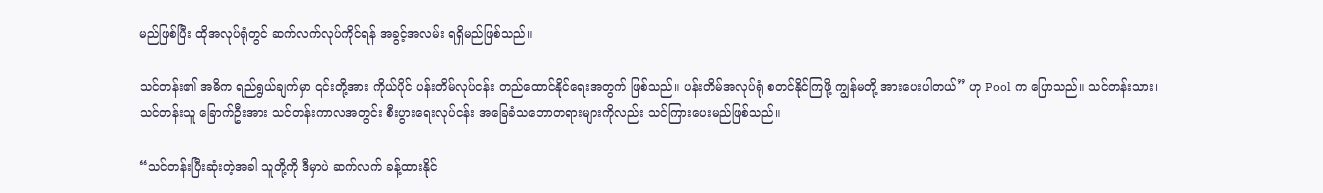မည်ဖြစ်ပြီး ထိုအလုပ်ရုံတွင် ဆက်လက်လုပ်ကိုင်ရန် အခွင့်အလမ်း ရရှိမည်ဖြစ်သည်။

သင်တန်း၏ အဓိက ရည်ရွယ်ချက်မှာ ၎င်းတို့အား ကိုယ်ပိုင် ပန်းတိမ်လုပ်ငန်း တည်ထောင်နိုင်ရေးအတွက် ဖြစ်သည်။ ပန်းတိမ်အလုပ်ရုံ စတင်နိုင်ကြဖို့ ကျွန်မတို့ အားပေးပါတယ်” ဟု Pool က ပြောသည်။ သင်တန်းသား၊ သင်တန်းသူ ခြောက်ဦးအား သင်တန်းကာလအတွင်း စီးပွားရေးလုပ်ငန်း အခြေခံသဘောတရားများကိုလည်း သင်ကြားပေးမည်ဖြစ်သည်။

“သင်တန်းပြီးဆုံးတဲ့အခါ သူတို့ကို ဒီမှာပဲ ဆက်လက် ခန့်ထားနိုင်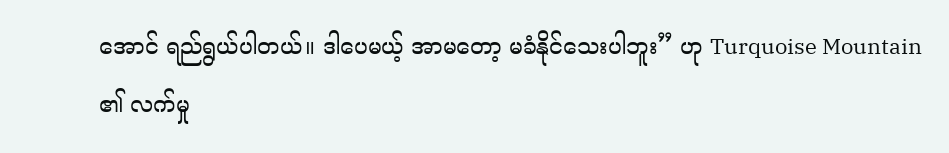အောင် ရည်ရွယ်ပါတယ်။ ဒါပေမယ့် အာမတော့ မခံနိုင်သေးပါဘူး” ဟု Turquoise Mountain ၏ လက်မှု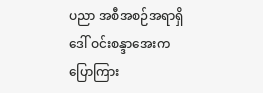ပညာ အစီအစဉ်အရာရှိ ဒေါ် ဝင်းစန္ဒာအေးက ပြောကြား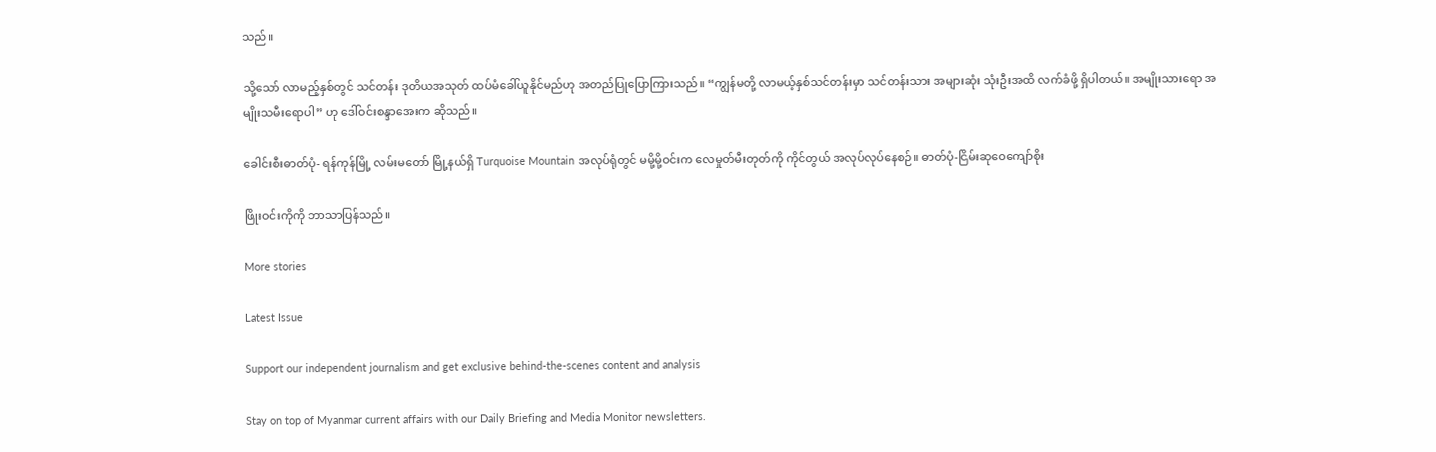သည်။

သို့သော် လာမည့်နှစ်တွင် သင်တန်း ဒုတိယအသုတ် ထပ်မံခေါ်ယူနိုင်မည်ဟု အတည်ပြုပြောကြားသည်။ “ကျွန်မတို့ လာမယ့်နှစ်သင်တန်းမှာ သင်တန်းသား အများဆုံး သုံးဦးအထိ လက်ခံဖို့ ရှိပါတယ်။ အမျိုးသားရော အမျိုးသမီးရောပါ” ဟု ဒေါ်ဝင်းစန္ဒာအေးက ဆိုသည်။

ခေါင်းစီးဓာတ်ပုံ- ရန်ကုန်မြို့ လမ်းမတော် မြို့နယ်ရှိ Turquoise Mountain အလုပ်ရုံတွင် မမို့မို့ဝင်းက လေမှုတ်မီးတုတ်ကို ကိုင်တွယ် အလုပ်လုပ်နေစဉ်။ ဓာတ်ပုံ-ငြိမ်းဆုဝေကျော်စိုး

ဖြိုးဝင်းကိုကို ဘာသာပြန်သည်။

More stories

Latest Issue

Support our independent journalism and get exclusive behind-the-scenes content and analysis

Stay on top of Myanmar current affairs with our Daily Briefing and Media Monitor newsletters.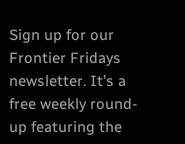Sign up for our Frontier Fridays newsletter. It’s a free weekly round-up featuring the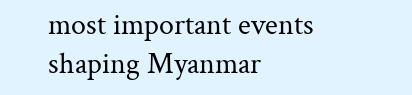most important events shaping Myanmar